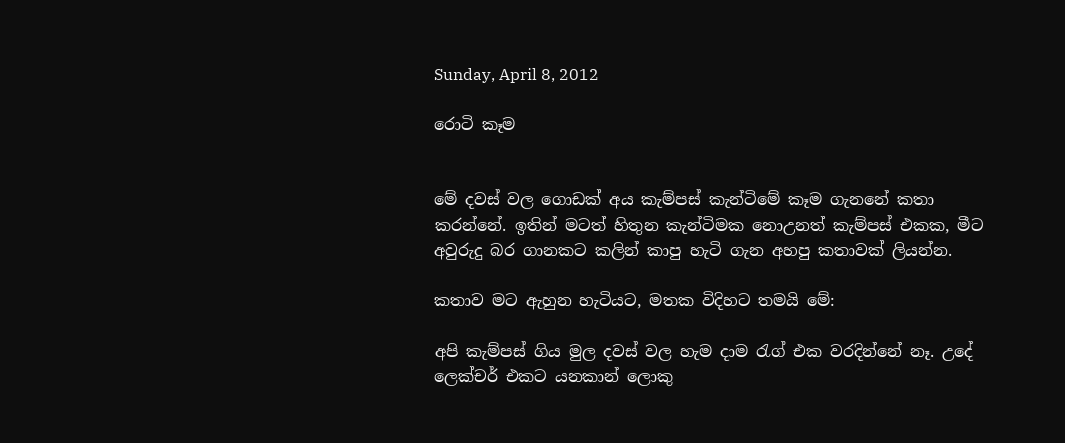Sunday, April 8, 2012

රොටි කෑම


මේ දවස් වල ගොඩක් අය කැම්පස් කැන්ටිමේ කෑම ගැනනේ කතා කරන්නේ. ඉතින් මටත් හිතුන කැන්ටිමක නොඋනත් කැම්පස් එකක, මීට අවුරුදු බර ගානකට කලින් කාපු හැටි ගැන අහපු කතාවක් ලියන්න.

කතාව මට ඇහුන හැටියට, මතක විදිහට තමයි මේ:

අපි කැම්පස් ගිය මුල දවස් වල හැම දාම රැග් එක වරදින්නේ නෑ. උදේ ලෙක්චර් එකට යනකාන් ලොකු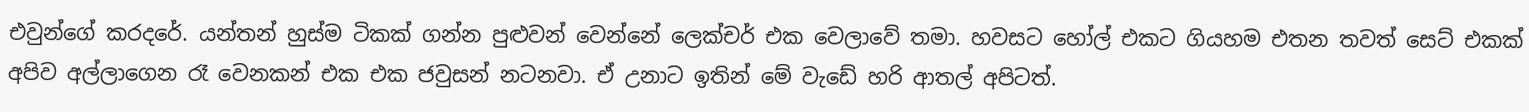එවුන්ගේ කරදරේ. යන්තන් හුස්ම ටිකක් ගන්න පුළුවන් වෙන්නේ ලෙක්චර් එක වෙලාවේ තමා. හවසට හෝල් එකට ගියහම එතන තවත් සෙට් එකක් අපිව අල්ලාගෙන රෑ වෙනකන් එක එක ජවුසන් නටනවා. ඒ උනාට ඉතින් මේ වැඩේ හරි ආතල් අපිටත්.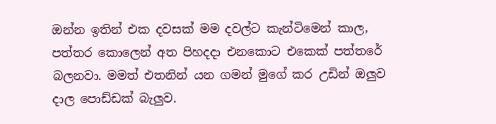ඔන්න ඉතින් එක දවසක් මම දවල්ට කැන්ටිමෙන් කාල, පත්තර කොලෙන් අත පිහදදා එනකොට එකෙක් පත්තරේ බලනවා. මමත් එතනින් යන ගමන් මුගේ කර උඩින් ඔලුව දාල පොඩ්ඩක් බැලුව.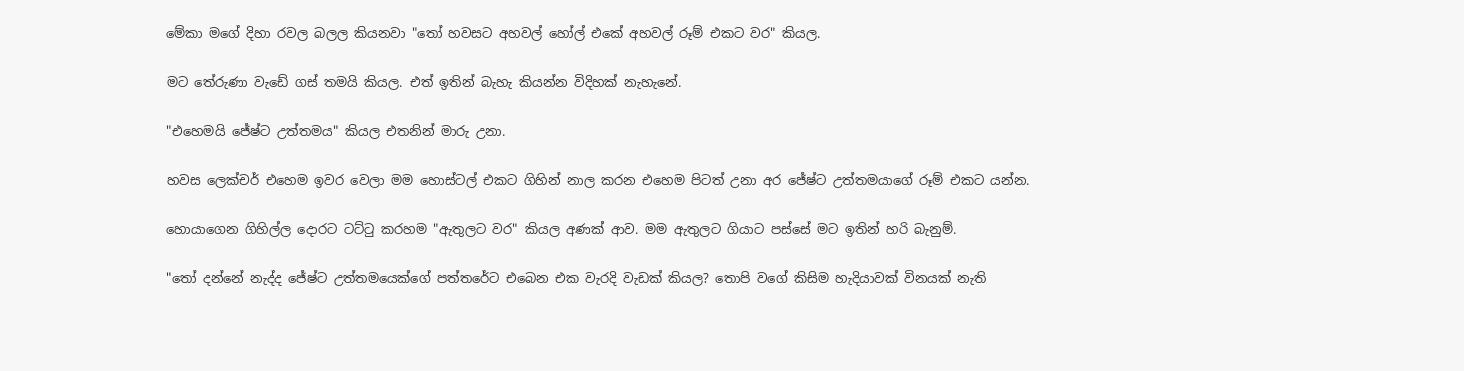මේකා මගේ දිහා රවල බලල කියනවා "තෝ හවසට අහවල් හෝල් එකේ අහවල් රූම් එකට වර" කියල.

මට තේරුණා වැඩේ ගස් තමයි කියල. එත් ඉතින් බැහැ කියන්න විදිහක් නැහැනේ.

"එහෙමයි ජේෂ්ට උත්තමය" කියල එතනින් මාරු උනා.

හවස ලෙක්චර් එහෙම ඉවර වෙලා මම හොස්ටල් එකට ගිහින් නාල කරන එහෙම පිටත් උනා අර ජේෂ්ට උත්තමයාගේ රූම් එකට යන්න.

හොයාගෙන ගිහිල්ල දොරට ටට්ටු කරහම "ඇතුලට වර" කියල අණක් ආව. මම ඇතුලට ගියාට පස්සේ මට ඉතින් හරි බැනුම්.

"තෝ දන්නේ නැද්ද ජේෂ්ට උත්තමයෙක්ගේ පත්තරේට එබෙන එක වැරදි වැඩක් කියල? තොපි වගේ කිසිම හැදියාවක් විනයක් නැති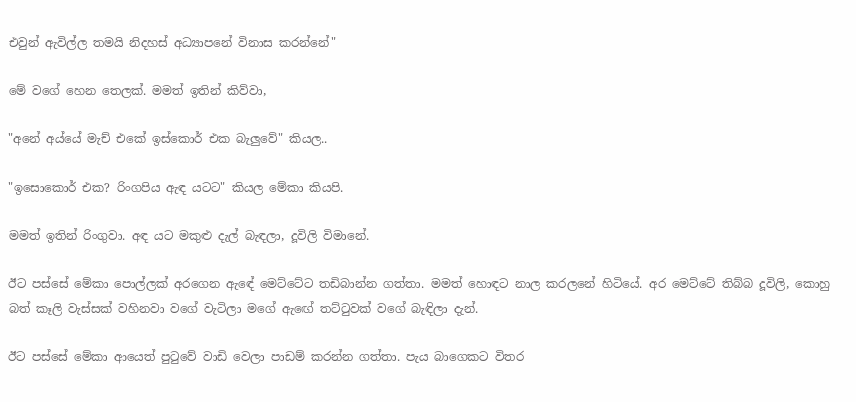එවුන් ඇවිල්ල තමයි නිදහස් අධ්‍යාපනේ විනාස කරන්නේ"

මේ වගේ හෙන තෙලක්. මමත් ඉතින් කිව්වා,

"අනේ අය්යේ මැච් එකේ ඉස්කොර් එක බැලුවේ" කියල..

"ඉසොකොර් එක? රිංගපිය ඇඳ යටට" කියල මේකා කියපි.

මමත් ඉතින් රිංගුවා. අඳ යට මකුළු දැල් බැඳලා, දූවිලි විමානේ.

ඊට පස්සේ මේකා පොල්ලක් අරගෙන ඇඳේ මෙට්ටේට තඩිබාන්න ගත්තා. මමත් හොඳට නාල කරලනේ හිටියේ. අර මෙට්ටේ තිබ්බ දූවිලි, කොහු බත් කෑලි වැස්සක් වහිනවා වගේ වැටිලා මගේ ඇඟේ තට්ටුවක් වගේ බැඳිලා දැන්.

ඊට පස්සේ මේකා ආයෙත් පුටුවේ වාඩි වෙලා පාඩම් කරන්න ගත්තා. පැය බාගෙකට විතර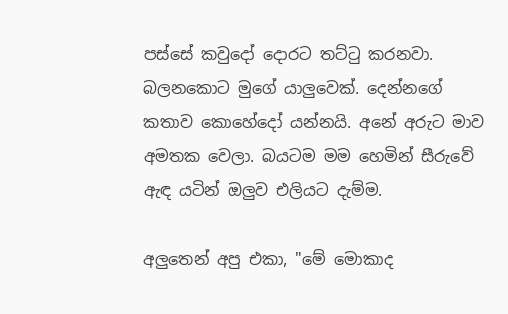පස්සේ කවුදෝ දොරට තට්ටු කරනවා. බලනකොට මුගේ යාලුවෙක්. දෙන්නගේ කතාව කොහේදෝ යන්නයි. අනේ අරුට මාව අමතක වෙලා. බයටම මම හෙමින් සීරුවේ ඇඳ යටින් ඔලුව එලියට දැම්ම.

අලුතෙන් අපු එකා, "මේ මොකාද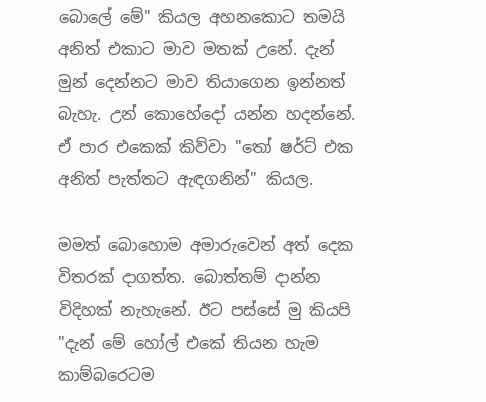බොලේ මේ" කියල අහනකොට තමයි අනිත් එකාට මාව මතක් උනේ. දැන් මුන් දෙන්නට මාව තියාගෙන ඉන්නත් බැහැ. උන් කොහේදෝ යන්න හදන්නේ. ඒ පාර එකෙක් කිව්වා "තෝ ෂර්ට් එක අනිත් පැත්තට ඇඳගනින්" කියල.

මමත් බොහොම අමාරුවෙන් අත් දෙක විතරක් දාගත්ත. බොත්තම් දාන්න විදිහක් නැහැනේ. ඊට පස්සේ මු කියපි "දැන් මේ හෝල් එකේ තියන හැම කාම්බරෙටම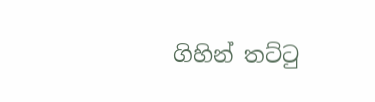ගිහින් තට්ටු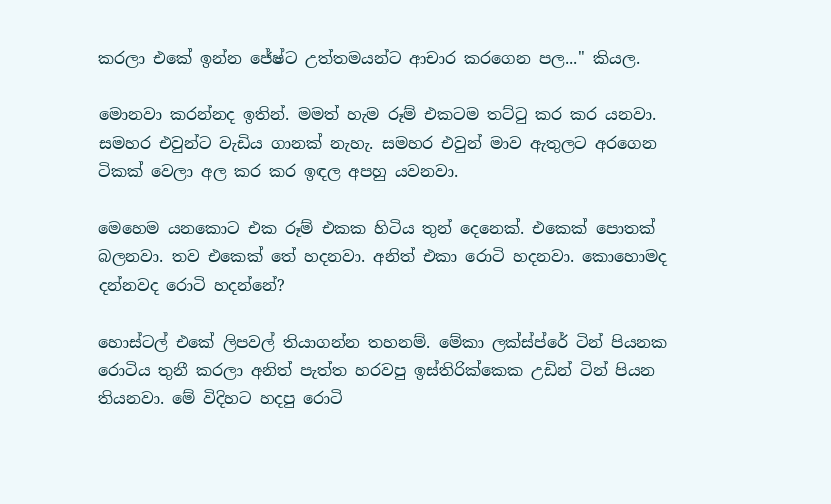කරලා එකේ ඉන්න ජේෂ්ට උත්තමයන්ට ආචාර කරගෙන පල..." කියල.

මොනවා කරන්නද ඉතින්. මමත් හැම රූම් එකටම තට්ටු කර කර යනවා. සමහර එවුන්ට වැඩිය ගානක් නැහැ. සමහර එවුන් මාව ඇතුලට අරගෙන ටිකක් වෙලා අල කර කර ඉඳල අපහු යවනවා.

මෙහෙම යනකොට එක රූම් එකක හිටිය තුන් දෙනෙක්. එකෙක් පොතක් බලනවා. තව එකෙක් තේ හදනවා. අනිත් එකා රොටි හදනවා. කොහොමද දන්නවද රොටි හදන්නේ?

හොස්ටල් එකේ ලිපවල් තියාගන්න තහනම්. මේකා ලක්ස්ප්රේ ටින් පියනක රොටිය තුනී කරලා අනිත් පැත්ත හරවපු ඉස්තිරික්කෙක උඩින් ටින් පියන තියනවා. මේ විදිහට හදපු රොටි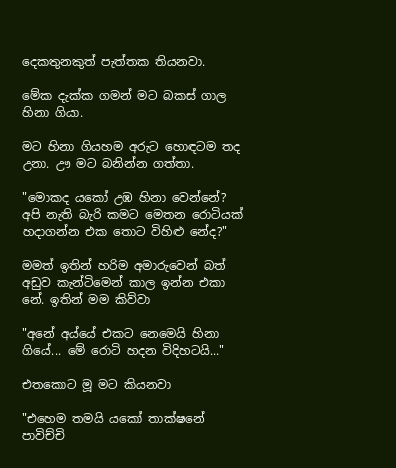දෙකතුනකුත් පැත්තක තියනවා.

මේක දැක්ක ගමන් මට බකස් ගාල හිනා ගියා.

මට හිනා ගියහම අරුට හොඳටම තද උනා. ඌ මට බනින්න ගත්තා.

"මොකද යකෝ උඹ හිනා වෙන්නේ? අපි නැති බැරි කමට මෙතන රොටියක් හදාගන්න එක තොට විහිළු නේද?"

මමත් ඉතින් හරිම අමාරුවෙන් බත් අඩුව කැන්ටිමෙන් කාල ඉන්න එකා නේ. ඉතින් මම කිව්වා

"අනේ අය්යේ එකට නෙමෙයි හිනා ගියේ... මේ රොටි හදන විදිහටයි..."

එතකොට මූ මට කියනවා

"එහෙම තමයි යකෝ තාක්ෂනේ පාවිච්චි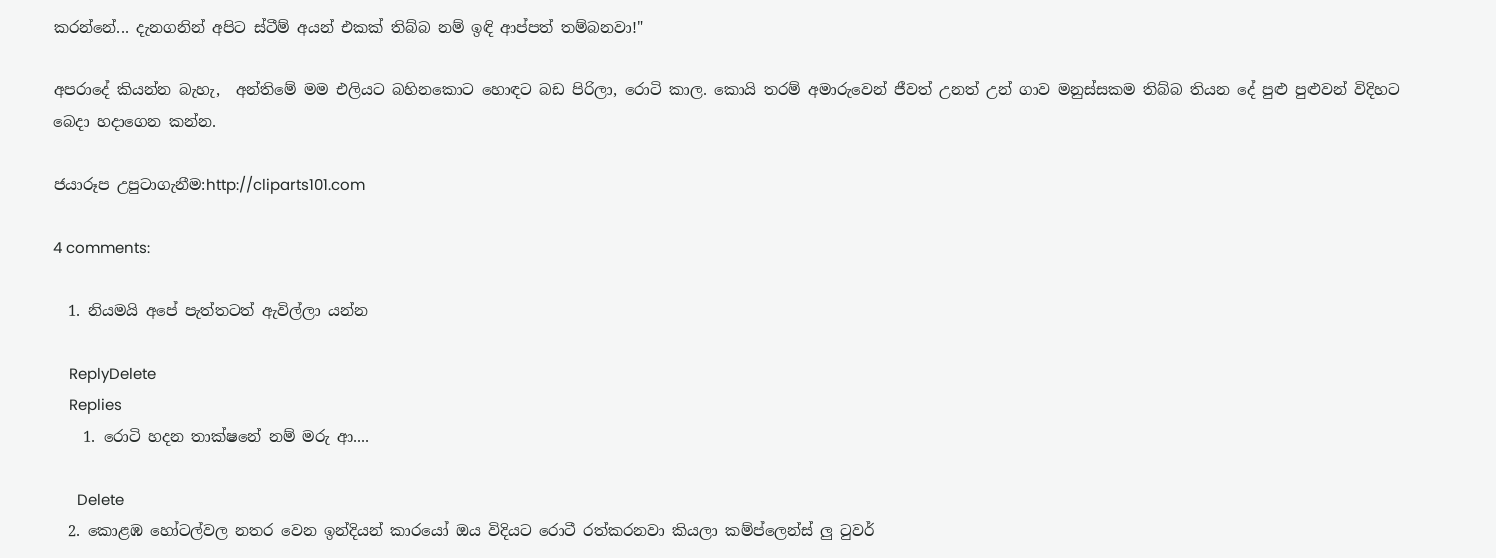කරන්නේ... දැනගනින් අපිට ස්ටීම් අයන් එකක් තිබ්බ නම් ඉඳි ආප්පත් තම්බනවා!"

අපරාදේ කියන්න බැහැ,  අන්තිමේ මම එලියට බහිනකොට හොඳට බඩ පිරිලා, රොටි කාල. කොයි තරම් අමාරුවෙන් ජීවත් උනත් උන් ගාව මනුස්සකම තිබ්බ තියන දේ පුළු පුළුවන් විදිහට බෙදා හදාගෙන කන්න.

ජයාරූප උපුටාගැනීම:http://cliparts101.com

4 comments:

  1. නියමයි අපේ පැත්තටත් ඇවිල්ලා යන්න

    ReplyDelete
    Replies
    1. රොටි හදන තාක්ෂනේ නම් මරු ආ....

      Delete
  2. කොළඹ හෝටල්වල නතර වෙන ඉන්දියන් කාරයෝ ඔය විදියට රොටී රත්කරනවා කියලා කම්ප්ලෙන්ස් ලු ටුවර්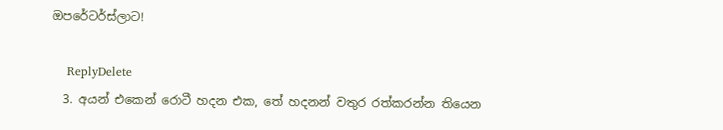ඔපරේටර්ස්ලාට!

    ReplyDelete
  3. අයන් එකෙන් රොටී හදන එක, තේ හදනන් වතුර රත්කරන්න තියෙන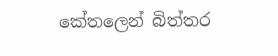කේතලෙන් බිත්තර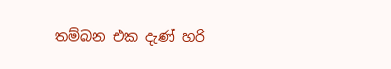තම්බන එක දැණ් හරි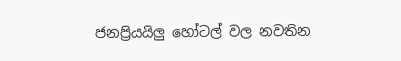ජනප්‍රියයිලු හෝටල් වල නවතින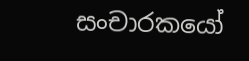සංචාරකයෝ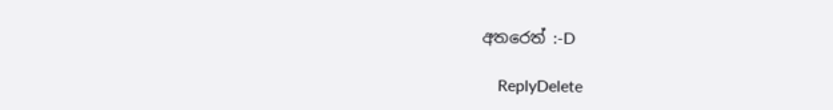අතරෙත් :-D

    ReplyDelete